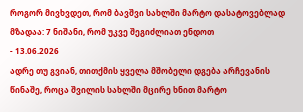როგორ მივხვდეთ, რომ ბავშვი სახლში მარტო დასატოვებლად მზადაა: 7 ნიშანი, რომ უკვე შეგიძლიათ ენდოთ
- 13.06.2026
ადრე თუ გვიან, თითქმის ყველა მშობელი დგება არჩევანის წინაშე, როცა შვილის სახლში მცირე ხნით მარტო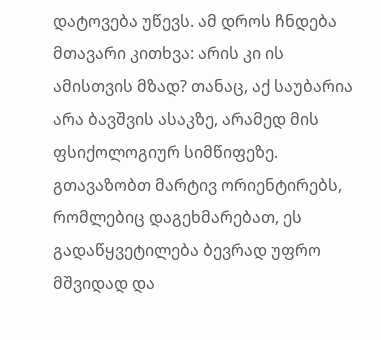დატოვება უწევს. ამ დროს ჩნდება მთავარი კითხვა: არის კი ის ამისთვის მზად? თანაც, აქ საუბარია არა ბავშვის ასაკზე, არამედ მის ფსიქოლოგიურ სიმწიფეზე.
გთავაზობთ მარტივ ორიენტირებს, რომლებიც დაგეხმარებათ, ეს გადაწყვეტილება ბევრად უფრო მშვიდად და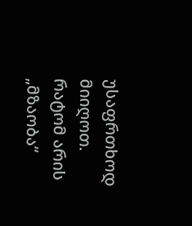უსაფრთხოდ მიიღოთ.
რატომ არის „მზაობა“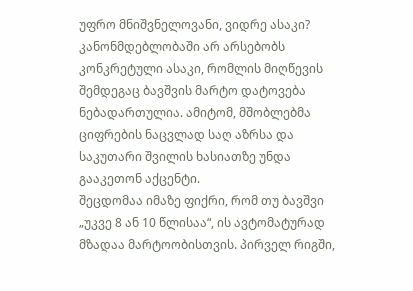უფრო მნიშვნელოვანი, ვიდრე ასაკი?
კანონმდებლობაში არ არსებობს კონკრეტული ასაკი, რომლის მიღწევის შემდეგაც ბავშვის მარტო დატოვება ნებადართულია. ამიტომ, მშობლებმა ციფრების ნაცვლად საღ აზრსა და საკუთარი შვილის ხასიათზე უნდა გააკეთონ აქცენტი.
შეცდომაა იმაზე ფიქრი, რომ თუ ბავშვი „უკვე 8 ან 10 წლისაა“, ის ავტომატურად მზადაა მარტოობისთვის. პირველ რიგში,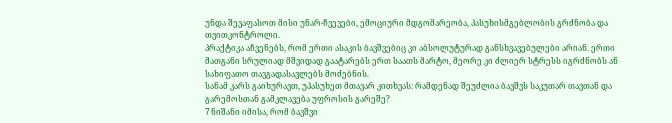უნდა შევაფასოთ მისი უნარ-ჩვევები, ემოციური მდგომარეობა, პასუხისმგებლობის გრძნობა და თვითკონტროლი.
პრაქტიკა აჩვენებს, რომ ერთი ასაკის ბავშვებიც კი აბსოლუტურად განსხვავებულები არიან. ერთი მათგანი სრულიად მშვიდად გაატარებს ერთ საათს მარტო, მეორე კი ძლიერ სტრესს იგრძნობს ან სახიფათო თავგადასავლებს მოძებნის.
სანამ კარს გაიხურავთ, უპასუხეთ მთავარ კითხვას: რამდენად შეუძლია ბავშვს საკუთარ თავთან და გარემოსთან გამკლავება უფროსის გარეშე?
7 ნიშანი იმისა, რომ ბავშვი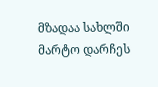მზადაა სახლში მარტო დარჩეს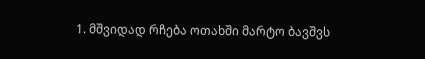1. მშვიდად რჩება ოთახში მარტო ბავშვს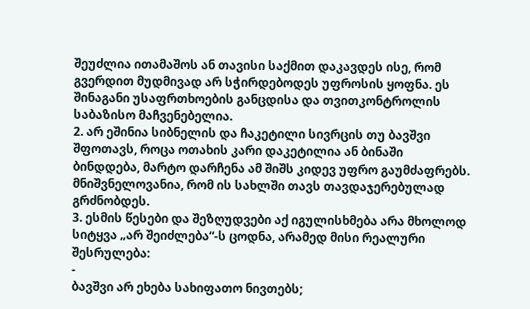შეუძლია ითამაშოს ან თავისი საქმით დაკავდეს ისე, რომ გვერდით მუდმივად არ სჭირდებოდეს უფროსის ყოფნა. ეს შინაგანი უსაფრთხოების განცდისა და თვითკონტროლის საბაზისო მაჩვენებელია.
2. არ ეშინია სიბნელის და ჩაკეტილი სივრცის თუ ბავშვი შფოთავს, როცა ოთახის კარი დაკეტილია ან ბინაში ბინდდება, მარტო დარჩენა ამ შიშს კიდევ უფრო გაუმძაფრებს. მნიშვნელოვანია, რომ ის სახლში თავს თავდაჯერებულად გრძნობდეს.
3. ესმის წესები და შეზღუდვები აქ იგულისხმება არა მხოლოდ სიტყვა „არ შეიძლება“-ს ცოდნა, არამედ მისი რეალური შესრულება:
-
ბავშვი არ ეხება სახიფათო ნივთებს;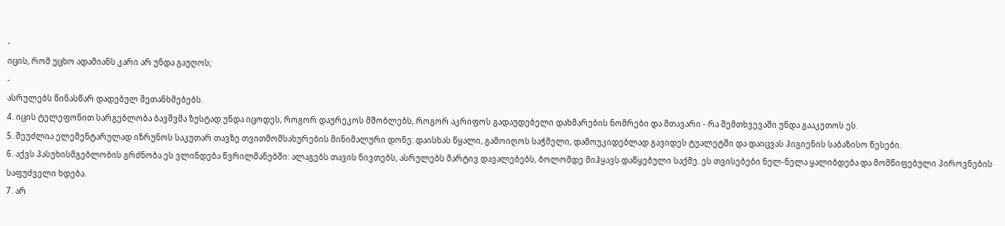-
იცის, რომ უცხო ადამიანს კარი არ უნდა გაუღოს;
-
ასრულებს წინასწარ დადებულ შეთანხმებებს.
4. იცის ტელეფონით სარგებლობა ბავშვმა ზუსტად უნდა იცოდეს, როგორ დაურეკოს მშობლებს, როგორ აკრიფოს გადაუდებელი დახმარების ნომრები და მთავარი - რა შემთხვევაში უნდა გააკეთოს ეს.
5. შეუძლია ელემენტარულად იზრუნოს საკუთარ თავზე თვითმომსახურების მინიმალური დონე: დაისხას წყალი, გამოიღოს საჭმელი, დამოუკიდებლად გავიდეს ტუალეტში და დაიცვას ჰიგიენის საბაზისო წესები.
6. აქვს პასუხისმგებლობის გრძნობა ეს ვლინდება წვრილმანებში: ალაგებს თავის ნივთებს, ასრულებს მარტივ დავალებებს, ბოლომდე მიჰყავს დაწყებული საქმე. ეს თვისებები ნელ-ნელა ყალიბდება და მომწიფებული პიროვნების საფუძველი ხდება.
7. არ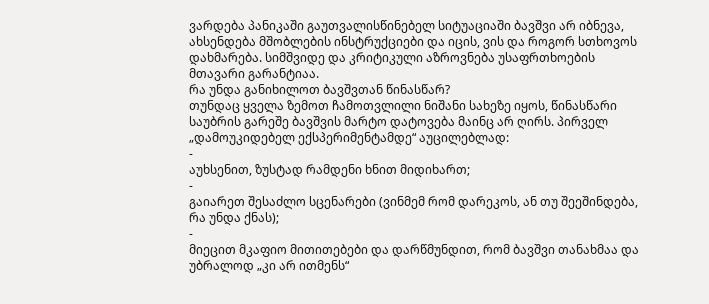ვარდება პანიკაში გაუთვალისწინებელ სიტუაციაში ბავშვი არ იბნევა, ახსენდება მშობლების ინსტრუქციები და იცის, ვის და როგორ სთხოვოს დახმარება. სიმშვიდე და კრიტიკული აზროვნება უსაფრთხოების მთავარი გარანტიაა.
რა უნდა განიხილოთ ბავშვთან წინასწარ?
თუნდაც ყველა ზემოთ ჩამოთვლილი ნიშანი სახეზე იყოს, წინასწარი საუბრის გარეშე ბავშვის მარტო დატოვება მაინც არ ღირს. პირველ „დამოუკიდებელ ექსპერიმენტამდე“ აუცილებლად:
-
აუხსენით, ზუსტად რამდენი ხნით მიდიხართ;
-
გაიარეთ შესაძლო სცენარები (ვინმემ რომ დარეკოს, ან თუ შეეშინდება, რა უნდა ქნას);
-
მიეცით მკაფიო მითითებები და დარწმუნდით, რომ ბავშვი თანახმაა და უბრალოდ „კი არ ითმენს“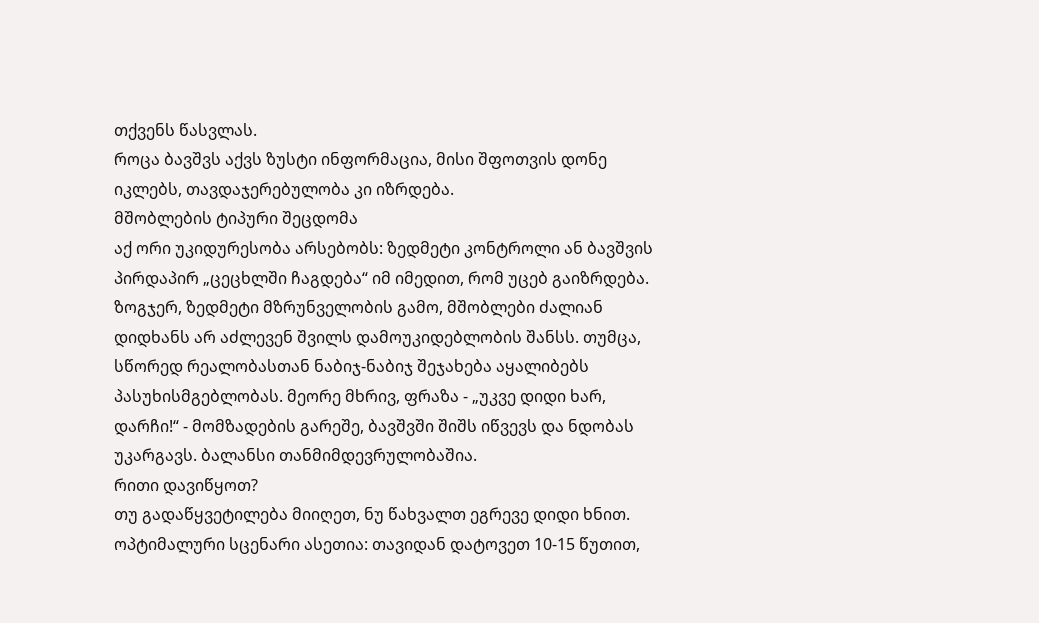თქვენს წასვლას.
როცა ბავშვს აქვს ზუსტი ინფორმაცია, მისი შფოთვის დონე იკლებს, თავდაჯერებულობა კი იზრდება.
მშობლების ტიპური შეცდომა
აქ ორი უკიდურესობა არსებობს: ზედმეტი კონტროლი ან ბავშვის პირდაპირ „ცეცხლში ჩაგდება“ იმ იმედით, რომ უცებ გაიზრდება.
ზოგჯერ, ზედმეტი მზრუნველობის გამო, მშობლები ძალიან დიდხანს არ აძლევენ შვილს დამოუკიდებლობის შანსს. თუმცა, სწორედ რეალობასთან ნაბიჯ-ნაბიჯ შეჯახება აყალიბებს პასუხისმგებლობას. მეორე მხრივ, ფრაზა - „უკვე დიდი ხარ, დარჩი!“ - მომზადების გარეშე, ბავშვში შიშს იწვევს და ნდობას უკარგავს. ბალანსი თანმიმდევრულობაშია.
რითი დავიწყოთ?
თუ გადაწყვეტილება მიიღეთ, ნუ წახვალთ ეგრევე დიდი ხნით. ოპტიმალური სცენარი ასეთია: თავიდან დატოვეთ 10-15 წუთით,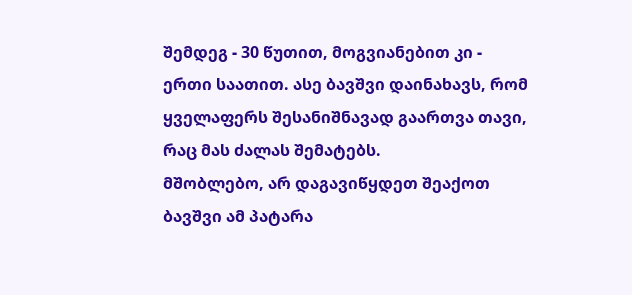შემდეგ - 30 წუთით, მოგვიანებით კი - ერთი საათით. ასე ბავშვი დაინახავს, რომ ყველაფერს შესანიშნავად გაართვა თავი, რაც მას ძალას შემატებს.
მშობლებო, არ დაგავიწყდეთ შეაქოთ ბავშვი ამ პატარა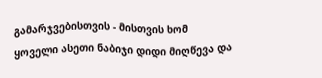გამარჯვებისთვის - მისთვის ხომ ყოველი ასეთი ნაბიჯი დიდი მიღწევა და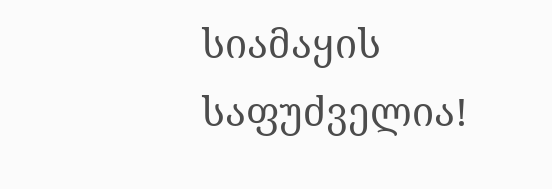სიამაყის საფუძველია!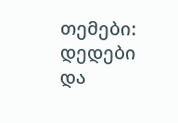თემები: დედები და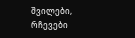შვილები, რჩევები